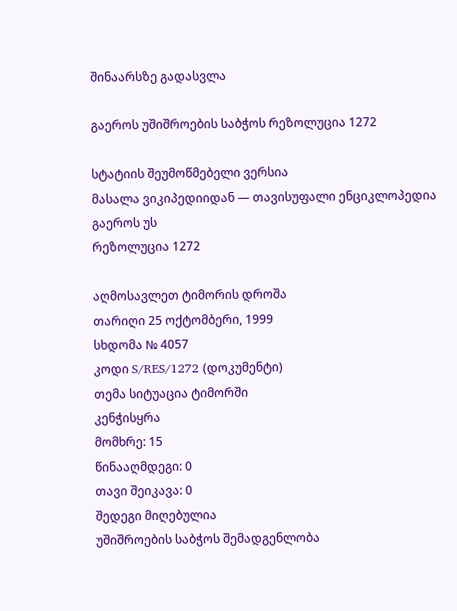შინაარსზე გადასვლა

გაეროს უშიშროების საბჭოს რეზოლუცია 1272

სტატიის შეუმოწმებელი ვერსია
მასალა ვიკიპედიიდან — თავისუფალი ენციკლოპედია
გაეროს უს
რეზოლუცია 1272

აღმოსავლეთ ტიმორის დროშა
თარიღი 25 ოქტომბერი, 1999
სხდომა № 4057
კოდი S/RES/1272 (დოკუმენტი)
თემა სიტუაცია ტიმორში
კენჭისყრა
მომხრე: 15
წინააღმდეგი: 0
თავი შეიკავა: 0
შედეგი მიღებულია
უშიშროების საბჭოს შემადგენლობა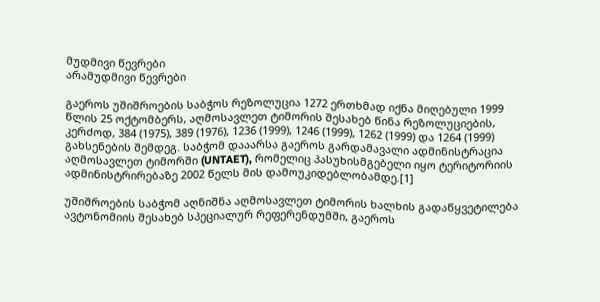მუდმივი წევრები
არამუდმივი წევრები

გაეროს უშიშროების საბჭოს რეზოლუცია 1272 ერთხმად იქნა მიღებული 1999 წლის 25 ოქტომბერს, აღმოსავლეთ ტიმორის შესახებ წინა რეზოლუციების, კერძოდ, 384 (1975), 389 (1976), 1236 (1999), 1246 (1999), 1262 (1999) და 1264 (1999) გახსენების შემდეგ. საბჭომ დააარსა გაეროს გარდამავალი ადმინისტრაცია აღმოსავლეთ ტიმორში (UNTAET), რომელიც პასუხისმგებელი იყო ტერიტორიის ადმინისტრირებაზე 2002 წელს მის დამოუკიდებლობამდე.[1]

უშიშროების საბჭომ აღნიშნა აღმოსავლეთ ტიმორის ხალხის გადაწყვეტილება ავტონომიის შესახებ სპეციალურ რეფერენდუმში, გაეროს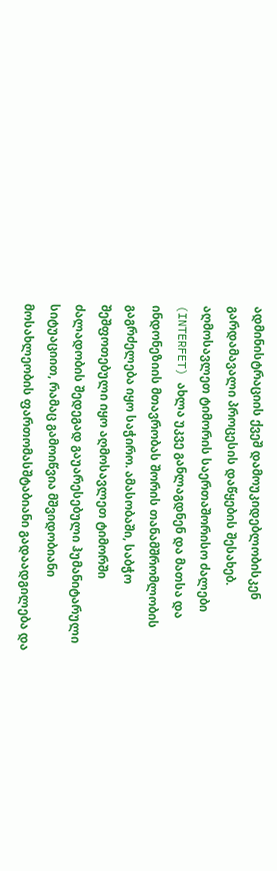ადმინისტრაციის ქვეშ დამოუკიდებლობისკენ გარდამავალი პროცესის დაწყების შესახებ. აღმოსავლეთ ტიმორის საერთაშორისო ძალები (INTERFET) ახლა უკვე განლაგდნენ და მათსა და ინდონეზიის მთავრობას შორის თანამშრომლობის გაგრძელება იყო საჭირო. ამასობაში, საბჭო შეშფოთებული იყო აღმოსავლეთ ტიმორში ძალადობის შედეგად გაუარესებული ჰუმანიტარული სიტუაციით, რამაც გამოიწვია მშვიდობიანი მოსახლეობის ფართომასშტაბიანი გადაადგილება და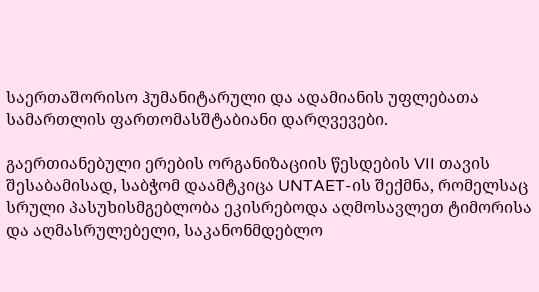საერთაშორისო ჰუმანიტარული და ადამიანის უფლებათა სამართლის ფართომასშტაბიანი დარღვევები.

გაერთიანებული ერების ორგანიზაციის წესდების VII თავის შესაბამისად, საბჭომ დაამტკიცა UNTAET-ის შექმნა, რომელსაც სრული პასუხისმგებლობა ეკისრებოდა აღმოსავლეთ ტიმორისა და აღმასრულებელი, საკანონმდებლო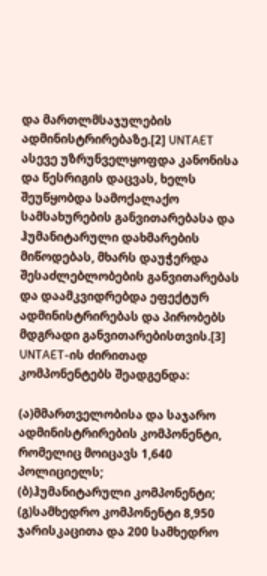და მართლმსაჯულების ადმინისტრირებაზე.[2] UNTAET ასევე უზრუნველყოფდა კანონისა და წესრიგის დაცვას, ხელს შეუწყობდა სამოქალაქო სამსახურების განვითარებასა და ჰუმანიტარული დახმარების მიწოდებას, მხარს დაუჭერდა შესაძლებლობების განვითარებას და დაამკვიდრებდა ეფექტურ ადმინისტრირებას და პირობებს მდგრადი განვითარებისთვის.[3] UNTAET-ის ძირითად კომპონენტებს შეადგენდა:

(ა)მმართველობისა და საჯარო ადმინისტრირების კომპონენტი, რომელიც მოიცავს 1,640 პოლიციელს;
(ბ)ჰუმანიტარული კომპონენტი;
(გ)სამხედრო კომპონენტი 8,950 ჯარისკაცითა და 200 სამხედრო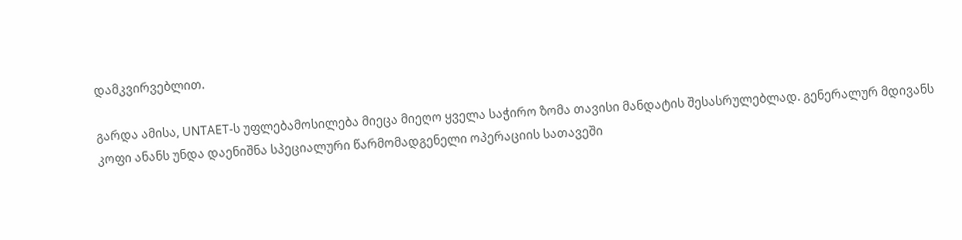დამკვირვებლით.

გარდა ამისა, UNTAET-ს უფლებამოსილება მიეცა მიეღო ყველა საჭირო ზომა თავისი მანდატის შესასრულებლად. გენერალურ მდივანს კოფი ანანს უნდა დაენიშნა სპეციალური წარმომადგენელი ოპერაციის სათავეში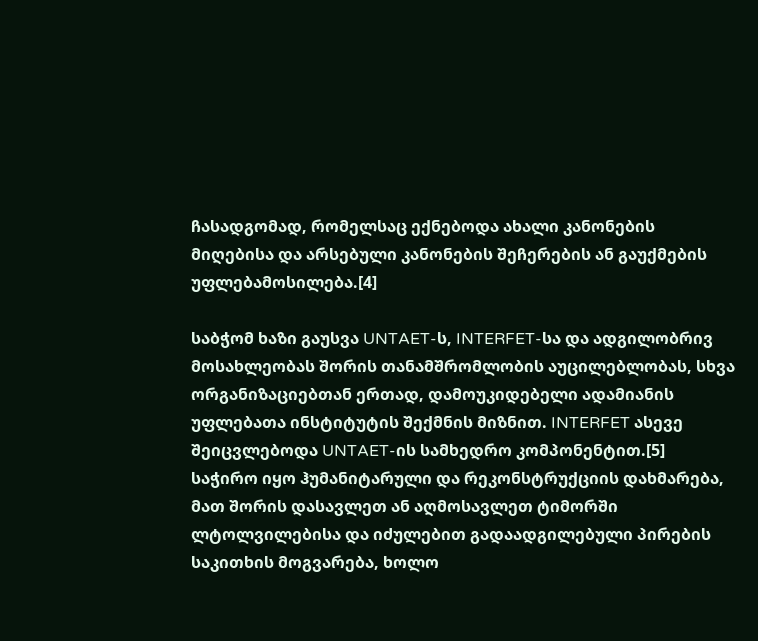ჩასადგომად, რომელსაც ექნებოდა ახალი კანონების მიღებისა და არსებული კანონების შეჩერების ან გაუქმების უფლებამოსილება.[4]

საბჭომ ხაზი გაუსვა UNTAET-ს, INTERFET-სა და ადგილობრივ მოსახლეობას შორის თანამშრომლობის აუცილებლობას, სხვა ორგანიზაციებთან ერთად, დამოუკიდებელი ადამიანის უფლებათა ინსტიტუტის შექმნის მიზნით. INTERFET ასევე შეიცვლებოდა UNTAET-ის სამხედრო კომპონენტით.[5] საჭირო იყო ჰუმანიტარული და რეკონსტრუქციის დახმარება, მათ შორის დასავლეთ ან აღმოსავლეთ ტიმორში ლტოლვილებისა და იძულებით გადაადგილებული პირების საკითხის მოგვარება, ხოლო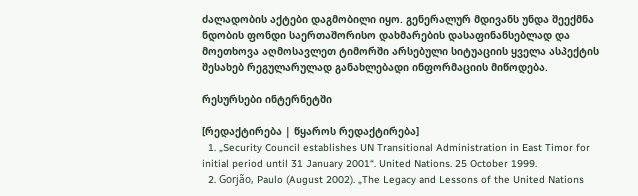ძალადობის აქტები დაგმობილი იყო. გენერალურ მდივანს უნდა შეექმნა ნდობის ფონდი საერთაშორისო დახმარების დასაფინანსებლად და მოეთხოვა აღმოსავლეთ ტიმორში არსებული სიტუაციის ყველა ასპექტის შესახებ რეგულარულად განახლებადი ინფორმაციის მიწოდება.

რესურსები ინტერნეტში

[რედაქტირება | წყაროს რედაქტირება]
  1. „Security Council establishes UN Transitional Administration in East Timor for initial period until 31 January 2001“. United Nations. 25 October 1999.
  2. Gorjão, Paulo (August 2002). „The Legacy and Lessons of the United Nations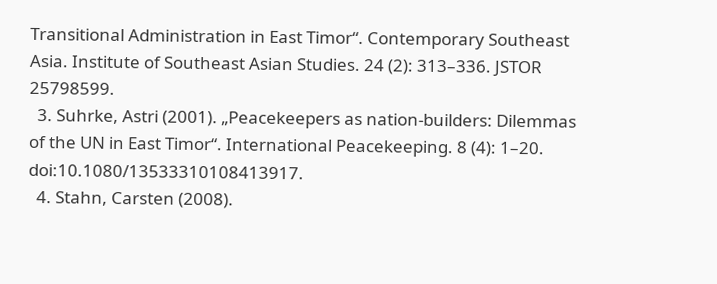Transitional Administration in East Timor“. Contemporary Southeast Asia. Institute of Southeast Asian Studies. 24 (2): 313–336. JSTOR 25798599.
  3. Suhrke, Astri (2001). „Peacekeepers as nation-builders: Dilemmas of the UN in East Timor“. International Peacekeeping. 8 (4): 1–20. doi:10.1080/13533310108413917.
  4. Stahn, Carsten (2008).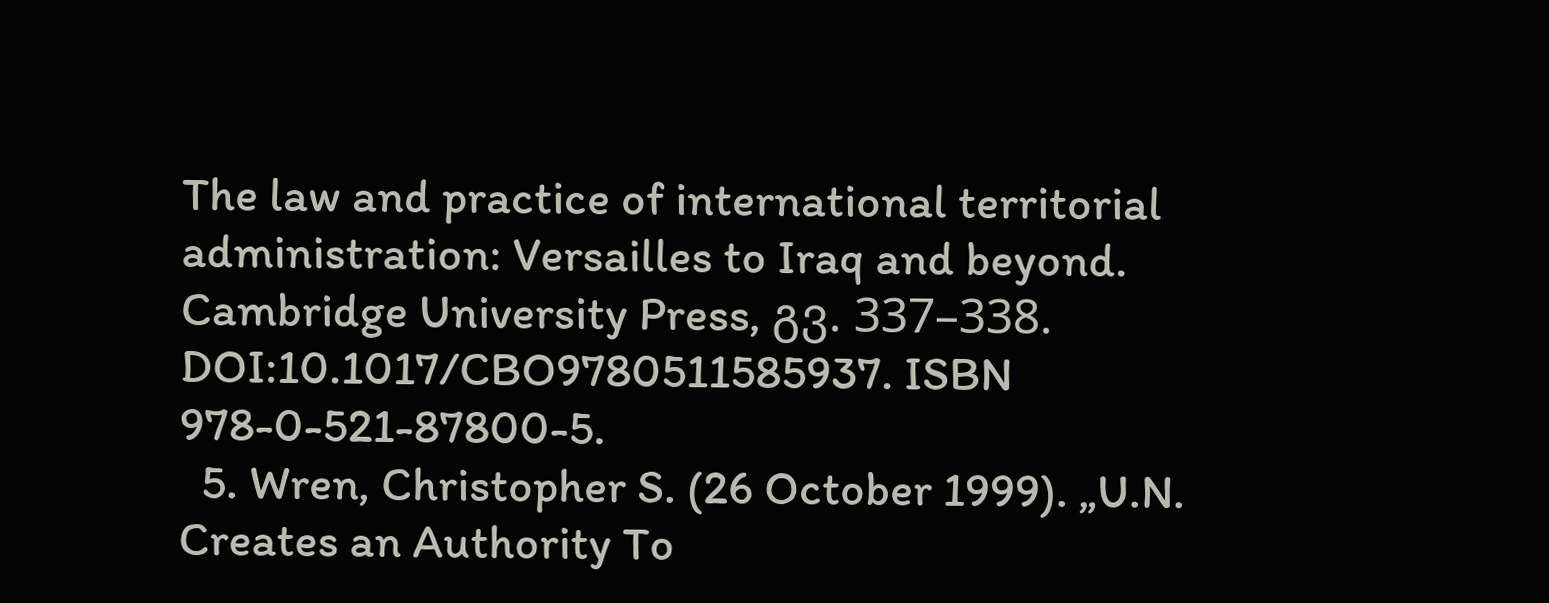The law and practice of international territorial administration: Versailles to Iraq and beyond. Cambridge University Press, გვ. 337–338. DOI:10.1017/CBO9780511585937. ISBN 978-0-521-87800-5.
  5. Wren, Christopher S. (26 October 1999). „U.N. Creates an Authority To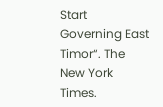Start Governing East Timor“. The New York Times.